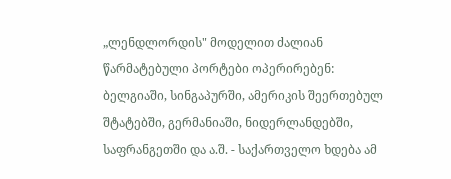„ლენდლორდის" მოდელით ძალიან წარმატებული პორტები ოპერირებენ: ბელგიაში, სინგაპურში, ამერიკის შეერთებულ შტატებში, გერმანიაში, ნიდერლანდებში, საფრანგეთში და ა.შ. - საქართველო ხდება ამ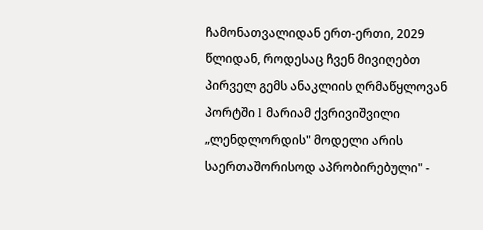ჩამონათვალიდან ერთ-ერთი, 2029 წლიდან, როდესაც ჩვენ მივიღებთ პირველ გემს ანაკლიის ღრმაწყლოვან პორტში l მარიამ ქვრივიშვილი
„ლენდლორდის" მოდელი არის საერთაშორისოდ აპრობირებული" -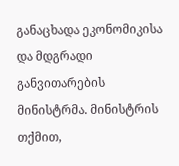განაცხადა ეკონომიკისა და მდგრადი განვითარების მინისტრმა. მინისტრის თქმით,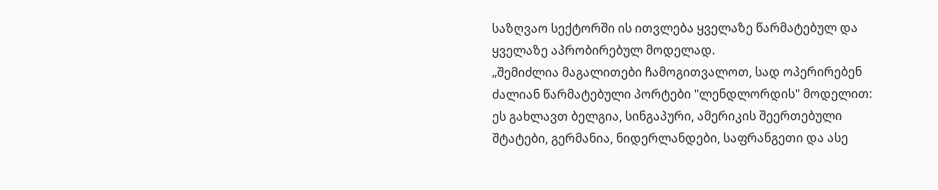საზღვაო სექტორში ის ითვლება ყველაზე წარმატებულ და ყველაზე აპრობირებულ მოდელად.
„შემიძლია მაგალითები ჩამოგითვალოთ, სად ოპერირებენ ძალიან წარმატებული პორტები "ლენდლორდის" მოდელით: ეს გახლავთ ბელგია, სინგაპური, ამერიკის შეერთებული შტატები, გერმანია, ნიდერლანდები, საფრანგეთი და ასე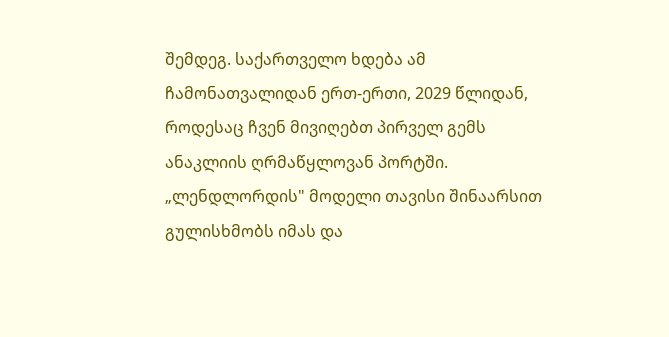შემდეგ. საქართველო ხდება ამ ჩამონათვალიდან ერთ-ერთი, 2029 წლიდან, როდესაც ჩვენ მივიღებთ პირველ გემს ანაკლიის ღრმაწყლოვან პორტში.
„ლენდლორდის" მოდელი თავისი შინაარსით გულისხმობს იმას და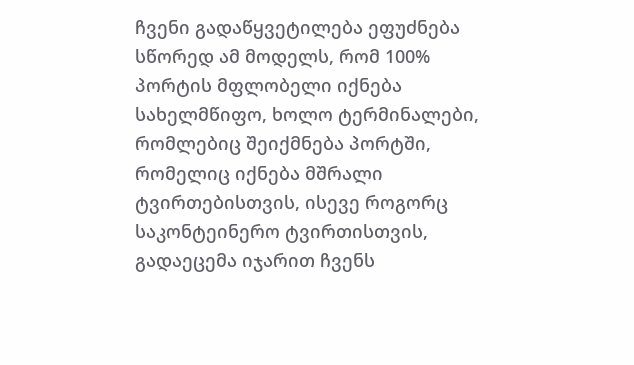ჩვენი გადაწყვეტილება ეფუძნება სწორედ ამ მოდელს, რომ 100% პორტის მფლობელი იქნება სახელმწიფო, ხოლო ტერმინალები, რომლებიც შეიქმნება პორტში, რომელიც იქნება მშრალი ტვირთებისთვის, ისევე როგორც საკონტეინერო ტვირთისთვის, გადაეცემა იჯარით ჩვენს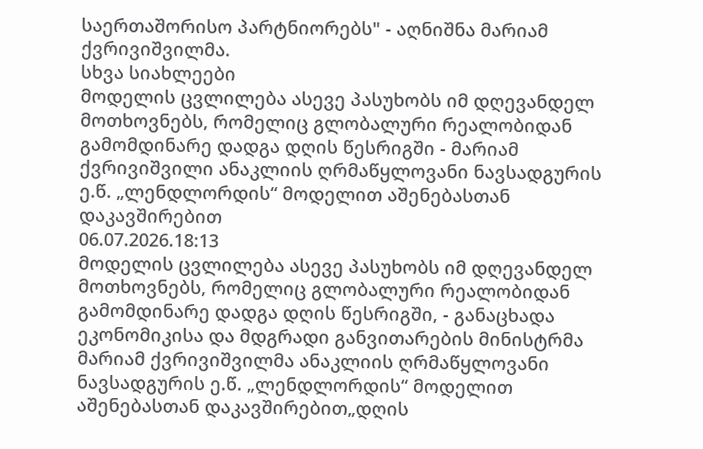საერთაშორისო პარტნიორებს" - აღნიშნა მარიამ ქვრივიშვილმა.
სხვა სიახლეები
მოდელის ცვლილება ასევე პასუხობს იმ დღევანდელ მოთხოვნებს, რომელიც გლობალური რეალობიდან გამომდინარე დადგა დღის წესრიგში - მარიამ ქვრივიშვილი ანაკლიის ღრმაწყლოვანი ნავსადგურის ე.წ. „ლენდლორდის“ მოდელით აშენებასთან დაკავშირებით
06.07.2026.18:13
მოდელის ცვლილება ასევე პასუხობს იმ დღევანდელ მოთხოვნებს, რომელიც გლობალური რეალობიდან გამომდინარე დადგა დღის წესრიგში, - განაცხადა ეკონომიკისა და მდგრადი განვითარების მინისტრმა მარიამ ქვრივიშვილმა ანაკლიის ღრმაწყლოვანი ნავსადგურის ე.წ. „ლენდლორდის“ მოდელით აშენებასთან დაკავშირებით„დღის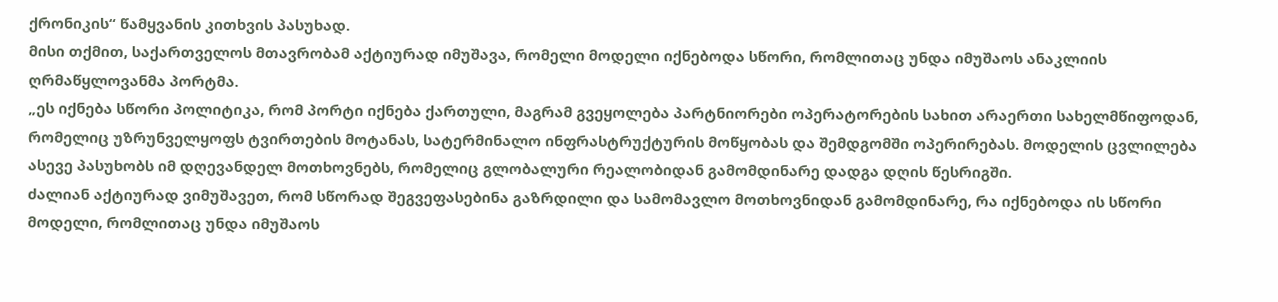ქრონიკის“ წამყვანის კითხვის პასუხად.
მისი თქმით, საქართველოს მთავრობამ აქტიურად იმუშავა, რომელი მოდელი იქნებოდა სწორი, რომლითაც უნდა იმუშაოს ანაკლიის ღრმაწყლოვანმა პორტმა.
„ეს იქნება სწორი პოლიტიკა, რომ პორტი იქნება ქართული, მაგრამ გვეყოლება პარტნიორები ოპერატორების სახით არაერთი სახელმწიფოდან, რომელიც უზრუნველყოფს ტვირთების მოტანას, სატერმინალო ინფრასტრუქტურის მოწყობას და შემდგომში ოპერირებას. მოდელის ცვლილება ასევე პასუხობს იმ დღევანდელ მოთხოვნებს, რომელიც გლობალური რეალობიდან გამომდინარე დადგა დღის წესრიგში.
ძალიან აქტიურად ვიმუშავეთ, რომ სწორად შეგვეფასებინა გაზრდილი და სამომავლო მოთხოვნიდან გამომდინარე, რა იქნებოდა ის სწორი მოდელი, რომლითაც უნდა იმუშაოს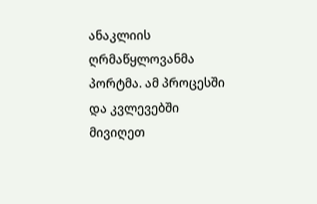ანაკლიის ღრმაწყლოვანმა პორტმა. ამ პროცესში და კვლევებში მივიღეთ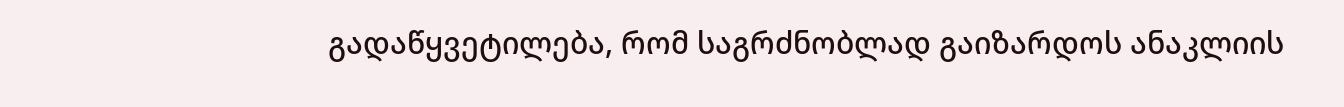გადაწყვეტილება, რომ საგრძნობლად გაიზარდოს ანაკლიის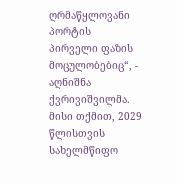ღრმაწყლოვანი პორტის პირველი ფაზის მოცულობებიც“, - აღნიშნა ქვრივიშვილმა.
მისი თქმით, 2029 წლისთვის სახელმწიფო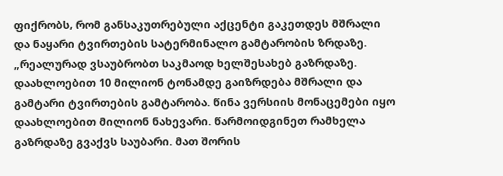ფიქრობს, რომ განსაკუთრებული აქცენტი გაკეთდეს მშრალი და ნაყარი ტვირთების სატერმინალო გამტარობის ზრდაზე.
„რეალურად ვსაუბრობთ საკმაოდ ხელშესახებ გაზრდაზე. დაახლოებით 10 მილიონ ტონამდე გაიზრდება მშრალი და გამტარი ტვირთების გამტარობა. წინა ვერსიის მონაცემები იყო დაახლოებით მილიონ ნახევარი. წარმოიდგინეთ რამხელა გაზრდაზე გვაქვს საუბარი. მათ შორის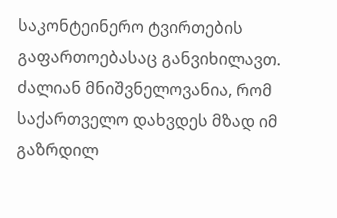საკონტეინერო ტვირთების გაფართოებასაც განვიხილავთ. ძალიან მნიშვნელოვანია, რომ საქართველო დახვდეს მზად იმ გაზრდილ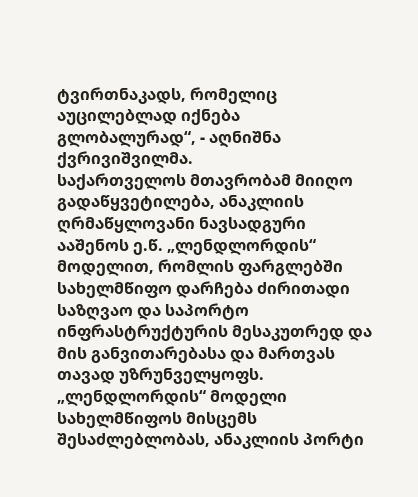ტვირთნაკადს, რომელიც აუცილებლად იქნება გლობალურად“, - აღნიშნა ქვრივიშვილმა.
საქართველოს მთავრობამ მიიღო გადაწყვეტილება, ანაკლიის ღრმაწყლოვანი ნავსადგური ააშენოს ე.წ. „ლენდლორდის“ მოდელით, რომლის ფარგლებში სახელმწიფო დარჩება ძირითადი საზღვაო და საპორტო ინფრასტრუქტურის მესაკუთრედ და მის განვითარებასა და მართვას თავად უზრუნველყოფს. „ლენდლორდის“ მოდელი სახელმწიფოს მისცემს შესაძლებლობას, ანაკლიის პორტი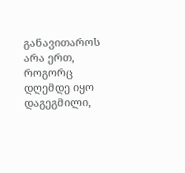განავითაროს არა ერთ, როგორც დღემდე იყო დაგეგმილი,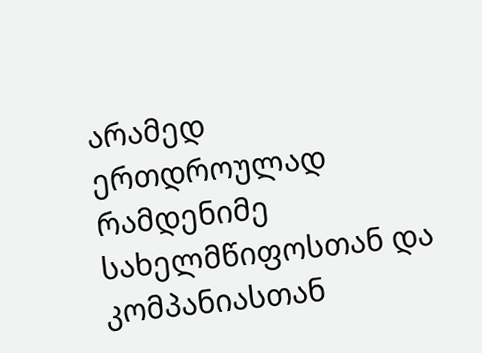არამედ ერთდროულად რამდენიმე სახელმწიფოსთან და კომპანიასთან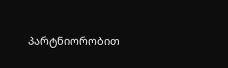პარტნიორობით